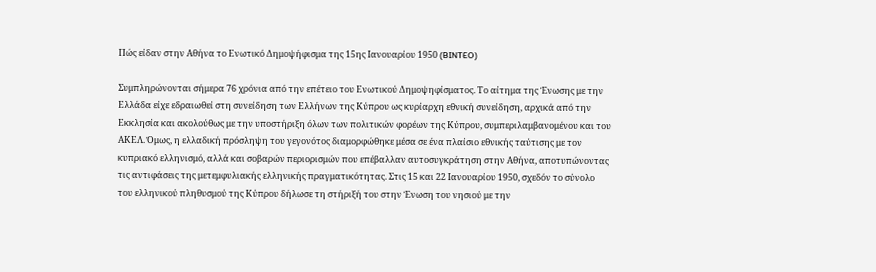Πώς είδαν στην Αθήνα το Ενωτικό Δημοψήφισμα της 15ης Ιανουαρίου 1950 (BINTEO)

Συμπληρώνονται σήμερα 76 χρόνια από την επέτειο του Ενωτικού Δημοψηφίσματος. Το αίτημα της Ένωσης με την Ελλάδα είχε εδραιωθεί στη συνείδηση των Ελλήνων της Κύπρου ως κυρίαρχη εθνική συνείδηση, αρχικά από την Εκκλησία και ακολούθως με την υποστήριξη όλων των πολιτικών φορέων της Κύπρου, συμπεριλαμβανομένου και του ΑΚΕΛ. Όμως, η ελλαδική πρόσληψη του γεγονότος διαμορφώθηκε μέσα σε ένα πλαίσιο εθνικής ταύτισης με τον κυπριακό ελληνισμό, αλλά και σοβαρών περιορισμών που επέβαλλαν αυτοσυγκράτηση στην Αθήνα, αποτυπώνοντας τις αντιφάσεις της μετεμφυλιακής ελληνικής πραγματικότητας. Στις 15 και 22 Ιανουαρίου 1950, σχεδόν το σύνολο του ελληνικού πληθυσμού της Κύπρου δήλωσε τη στήριξή του στην Ένωση του νησιού με την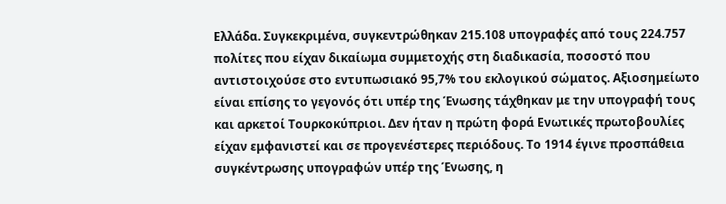Ελλάδα. Συγκεκριμένα, συγκεντρώθηκαν 215.108 υπογραφές από τους 224.757 πολίτες που είχαν δικαίωμα συμμετοχής στη διαδικασία, ποσοστό που αντιστοιχούσε στο εντυπωσιακό 95,7% του εκλογικού σώματος. Αξιοσημείωτο είναι επίσης το γεγονός ότι υπέρ της Ένωσης τάχθηκαν με την υπογραφή τους και αρκετοί Τουρκοκύπριοι. Δεν ήταν η πρώτη φορά Ενωτικές πρωτοβουλίες είχαν εμφανιστεί και σε προγενέστερες περιόδους. Το 1914 έγινε προσπάθεια συγκέντρωσης υπογραφών υπέρ της Ένωσης, η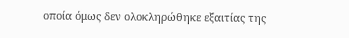οποία όμως δεν ολοκληρώθηκε εξαιτίας της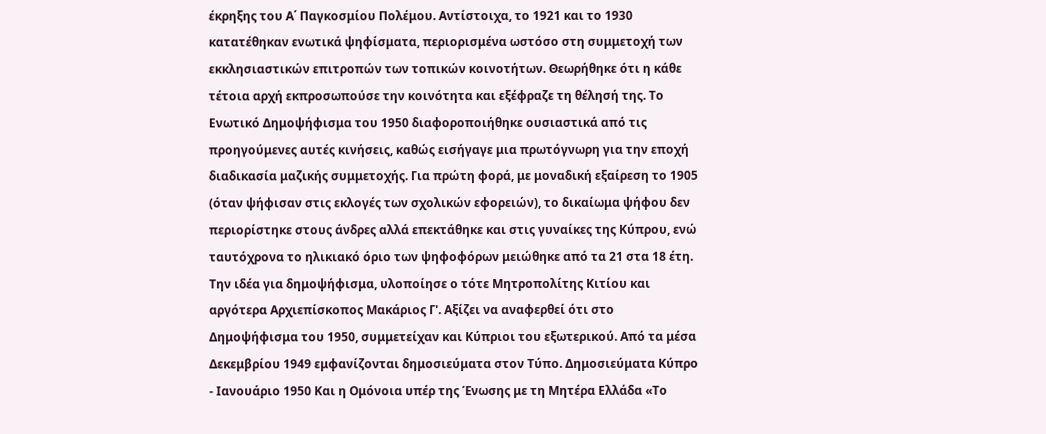έκρηξης του Α΄ Παγκοσμίου Πολέμου. Αντίστοιχα, το 1921 και το 1930 κατατέθηκαν ενωτικά ψηφίσματα, περιορισμένα ωστόσο στη συμμετοχή των εκκλησιαστικών επιτροπών των τοπικών κοινοτήτων. Θεωρήθηκε ότι η κάθε τέτοια αρχή εκπροσωπούσε την κοινότητα και εξέφραζε τη θέλησή της. Το Ενωτικό Δημοψήφισμα του 1950 διαφοροποιήθηκε ουσιαστικά από τις προηγούμενες αυτές κινήσεις, καθώς εισήγαγε μια πρωτόγνωρη για την εποχή διαδικασία μαζικής συμμετοχής. Για πρώτη φορά, με μοναδική εξαίρεση το 1905 (όταν ψήφισαν στις εκλογές των σχολικών εφορειών), το δικαίωμα ψήφου δεν περιορίστηκε στους άνδρες αλλά επεκτάθηκε και στις γυναίκες της Κύπρου, ενώ ταυτόχρονα το ηλικιακό όριο των ψηφοφόρων μειώθηκε από τα 21 στα 18 έτη. Την ιδέα για δημοψήφισμα, υλοποίησε ο τότε Μητροπολίτης Κιτίου και αργότερα Αρχιεπίσκοπος Μακάριος Γ'. Αξίζει να αναφερθεί ότι στο Δημοψήφισμα του 1950, συμμετείχαν και Κύπριοι του εξωτερικού. Από τα μέσα Δεκεμβρίου 1949 εμφανίζονται δημοσιεύματα στον Τύπο. Δημοσιεύματα Κύπρο - Ιανουάριο 1950 Και η Ομόνοια υπέρ της Ένωσης με τη Μητέρα Ελλάδα «Το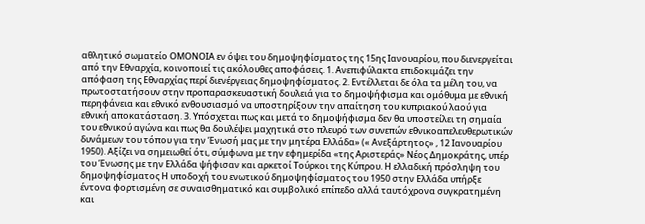αθλητικό σωματείο ΟΜΟΝΟΙΑ εν όψει του δημοψηφίσματος της 15ης Ιανουαρίου, που διενεργείται από την Εθναρχία, κοινοποιεί τις ακόλουθες αποφάσεις. 1. Ανεπιφύλακτα επιδοκιμάζει την απόφαση της Εθναρχίας περί διενέργειας δημοψηφίσματος. 2. Εντέλλεται δε όλα τα μέλη του, να πρωτοστατήσουν στην προπαρασκευαστική δουλειά για το δημοψήφισμα και ομόθυμα με εθνική περηφάνεια και εθνικό ενθουσιασμό να υποστηρίξουν την απαίτηση του κυπριακού λαού για εθνική αποκατάσταση. 3. Υπόσχεται πως και μετά το δημοψήφισμα δεν θα υποστείλει τη σημαία του εθνικού αγώνα και πως θα δουλέψει μαχητικά στο πλευρό των συνεπών εθνικοαπελευθερωτικών δυνάμεων του τόπου για την Ένωσή μας με την μητέρα Ελλάδα» (« Ανεξάρτητος» , 12 Ιανουαρίου 1950). Αξίζει να σημειωθεί ότι, σύμφωνα με την εφημερίδα «της Αριστεράς» Νέος Δημοκράτης, υπέρ του Ένωσης με την Ελλάδα ψήφισαν και αρκετοί Τούρκοι της Κύπρου. Η ελλαδική πρόσληψη του δημοψηφίσματος Η υποδοχή του ενωτικού δημοψηφίσματος του 1950 στην Ελλάδα υπήρξε έντονα φορτισμένη σε συναισθηματικό και συμβολικό επίπεδο αλλά ταυτόχρονα συγκρατημένη και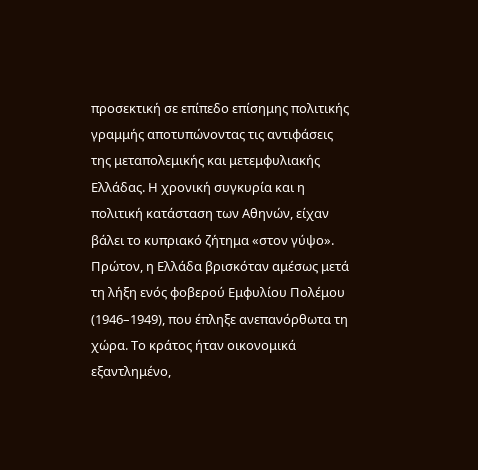προσεκτική σε επίπεδο επίσημης πολιτικής γραμμής αποτυπώνοντας τις αντιφάσεις της μεταπολεμικής και μετεμφυλιακής Ελλάδας. Η χρονική συγκυρία και η πολιτική κατάσταση των Αθηνών, είχαν βάλει το κυπριακό ζήτημα «στον γύψο». Πρώτον, η Ελλάδα βρισκόταν αμέσως μετά τη λήξη ενός φοβερού Εμφυλίου Πολέμου (1946–1949), που έπληξε ανεπανόρθωτα τη χώρα. Το κράτος ήταν οικονομικά εξαντλημένο,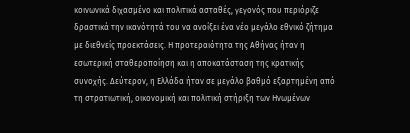κοινωνικά διχασμένο και πολιτικά ασταθές, γεγονός που περιόριζε δραστικά την ικανότητά του να ανοίξει ένα νέο μεγάλο εθνικό ζήτημα με διεθνείς προεκτάσεις. Η προτεραιότητα της Αθήνας ήταν η εσωτερική σταθεροποίηση και η αποκατάσταση της κρατικής συνοχής. Δεύτερον, η Ελλάδα ήταν σε μεγάλο βαθμό εξαρτημένη από τη στρατιωτική, οικονομική και πολιτική στήριξη των Ηνωμένων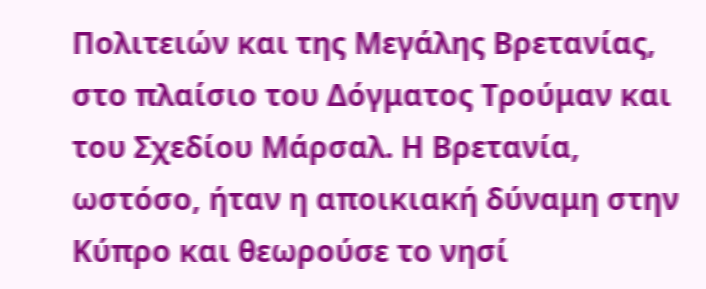Πολιτειών και της Μεγάλης Βρετανίας, στο πλαίσιο του Δόγματος Τρούμαν και του Σχεδίου Μάρσαλ. Η Βρετανία, ωστόσο, ήταν η αποικιακή δύναμη στην Κύπρο και θεωρούσε το νησί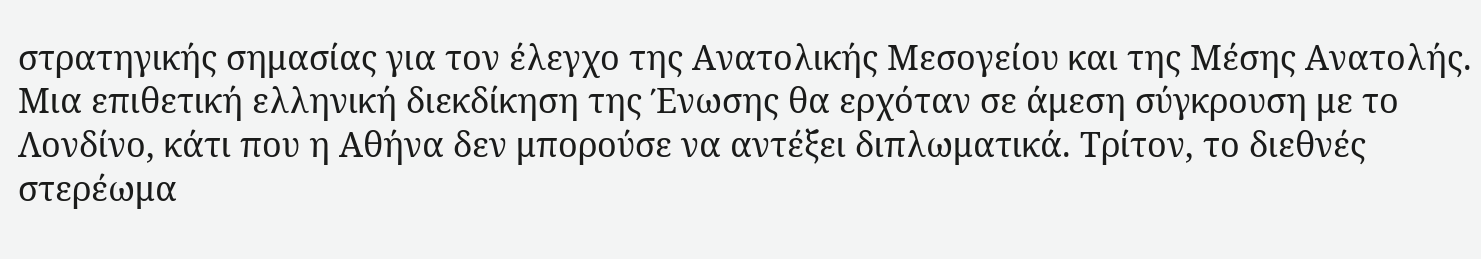στρατηγικής σημασίας για τον έλεγχο της Ανατολικής Μεσογείου και της Μέσης Ανατολής. Μια επιθετική ελληνική διεκδίκηση της Ένωσης θα ερχόταν σε άμεση σύγκρουση με το Λονδίνο, κάτι που η Αθήνα δεν μπορούσε να αντέξει διπλωματικά. Τρίτον, το διεθνές στερέωμα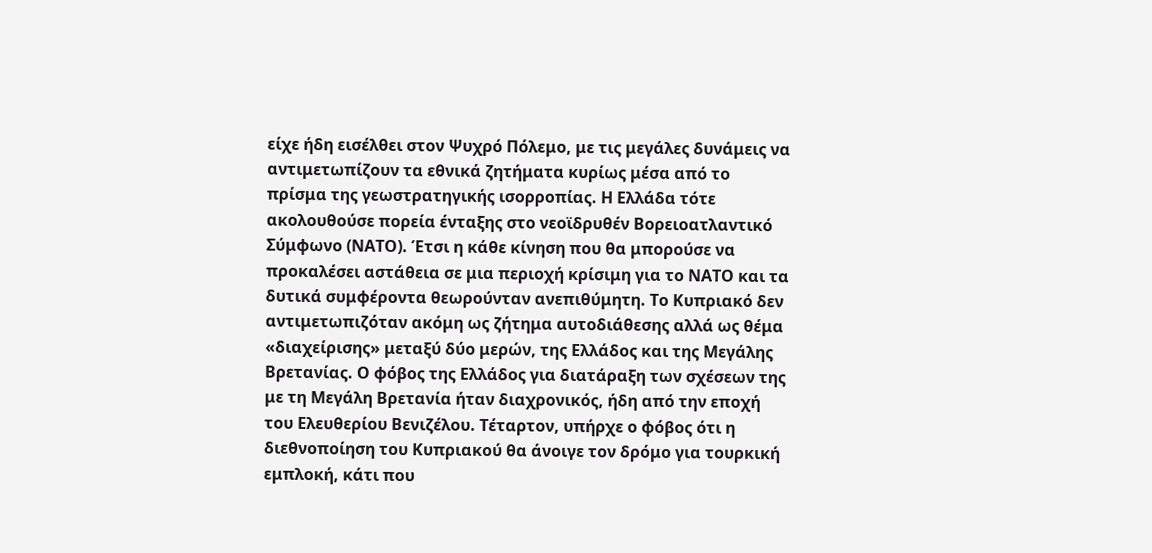είχε ήδη εισέλθει στον Ψυχρό Πόλεμο, με τις μεγάλες δυνάμεις να αντιμετωπίζουν τα εθνικά ζητήματα κυρίως μέσα από το πρίσμα της γεωστρατηγικής ισορροπίας. Η Ελλάδα τότε ακολουθούσε πορεία ένταξης στο νεοϊδρυθέν Βορειοατλαντικό Σύμφωνο (ΝΑΤΟ). Έτσι η κάθε κίνηση που θα μπορούσε να προκαλέσει αστάθεια σε μια περιοχή κρίσιμη για το ΝΑΤΟ και τα δυτικά συμφέροντα θεωρούνταν ανεπιθύμητη. Το Κυπριακό δεν αντιμετωπιζόταν ακόμη ως ζήτημα αυτοδιάθεσης αλλά ως θέμα «διαχείρισης» μεταξύ δύο μερών, της Ελλάδος και της Μεγάλης Βρετανίας. Ο φόβος της Ελλάδος για διατάραξη των σχέσεων της με τη Μεγάλη Βρετανία ήταν διαχρονικός, ήδη από την εποχή του Ελευθερίου Βενιζέλου. Τέταρτον, υπήρχε ο φόβος ότι η διεθνοποίηση του Κυπριακού θα άνοιγε τον δρόμο για τουρκική εμπλοκή, κάτι που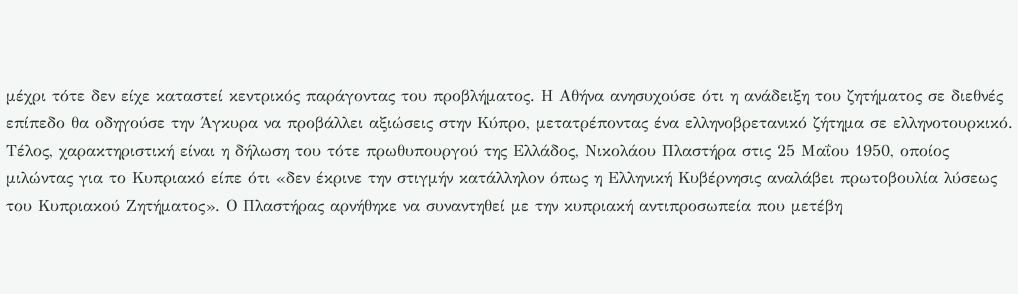μέχρι τότε δεν είχε καταστεί κεντρικός παράγοντας του προβλήματος. Η Αθήνα ανησυχούσε ότι η ανάδειξη του ζητήματος σε διεθνές επίπεδο θα οδηγούσε την Άγκυρα να προβάλλει αξιώσεις στην Κύπρο, μετατρέποντας ένα ελληνοβρετανικό ζήτημα σε ελληνοτουρκικό. Τέλος, χαρακτηριστική είναι η δήλωση του τότε πρωθυπουργού της Ελλάδος, Νικολάου Πλαστήρα στις 25 Μαΐου 1950, οποίος μιλώντας για το Κυπριακό είπε ότι «δεν έκρινε την στιγμήν κατάλληλον όπως η Ελληνική Κυβέρνησις αναλάβει πρωτοβουλία λύσεως του Κυπριακού Ζητήματος». Ο Πλαστήρας αρνήθηκε να συναντηθεί με την κυπριακή αντιπροσωπεία που μετέβη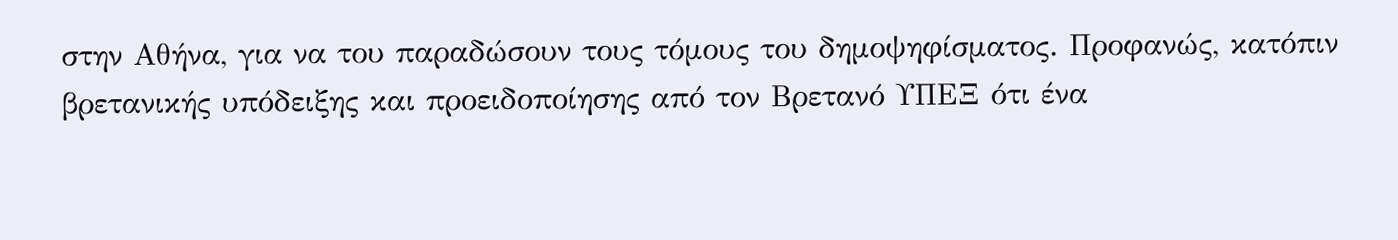στην Αθήνα, για να του παραδώσουν τους τόμους του δημοψηφίσματος. Προφανώς, κατόπιν βρετανικής υπόδειξης και προειδοποίησης από τον Βρετανό ΥΠΕΞ ότι ένα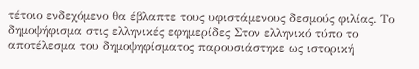τέτοιο ενδεχόμενο θα έβλαπτε τους υφιστάμενους δεσμούς φιλίας. Το δημοψήφισμα στις ελληνικές εφημερίδες Στον ελληνικό τύπο το αποτέλεσμα του δημοψηφίσματος παρουσιάστηκε ως ιστορική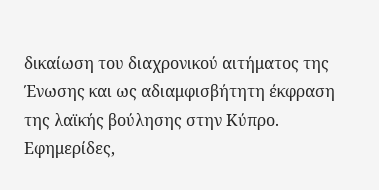δικαίωση του διαχρονικού αιτήματος της Ένωσης και ως αδιαμφισβήτητη έκφραση της λαϊκής βούλησης στην Κύπρο. Εφημερίδες,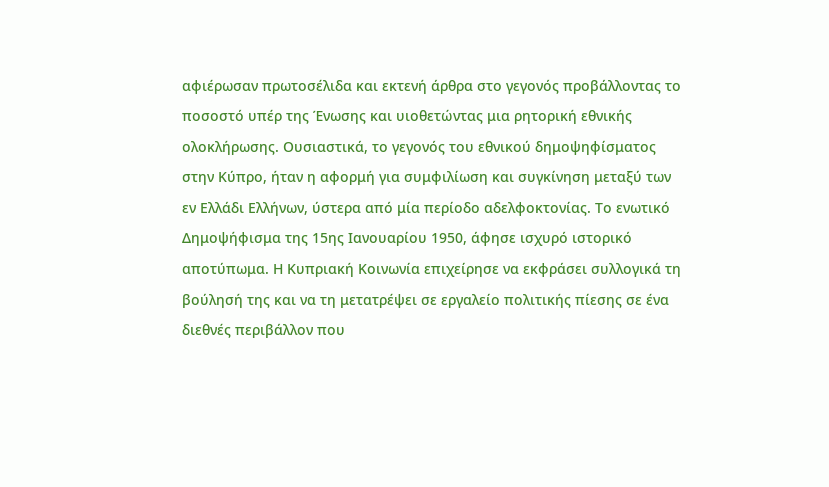αφιέρωσαν πρωτοσέλιδα και εκτενή άρθρα στο γεγονός προβάλλοντας το ποσοστό υπέρ της Ένωσης και υιοθετώντας μια ρητορική εθνικής ολοκλήρωσης. Ουσιαστικά, το γεγονός του εθνικού δημοψηφίσματος στην Κύπρο, ήταν η αφορμή για συμφιλίωση και συγκίνηση μεταξύ των εν Ελλάδι Ελλήνων, ύστερα από μία περίοδο αδελφοκτονίας. Το ενωτικό Δημοψήφισμα της 15ης Ιανουαρίου 1950, άφησε ισχυρό ιστορικό αποτύπωμα. Η Κυπριακή Κοινωνία επιχείρησε να εκφράσει συλλογικά τη βούλησή της και να τη μετατρέψει σε εργαλείο πολιτικής πίεσης σε ένα διεθνές περιβάλλον που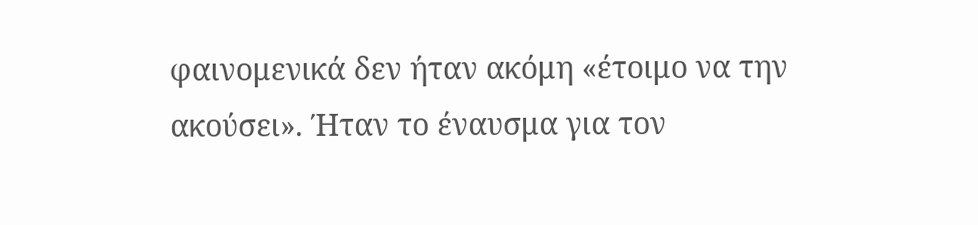φαινομενικά δεν ήταν ακόμη «έτοιμο να την ακούσει». Ήταν το έναυσμα για τον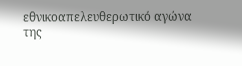εθνικοαπελευθερωτικό αγώνα της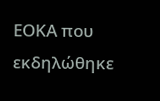ΕΟΚΑ που εκδηλώθηκε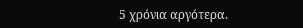5 χρόνια αργότερα.